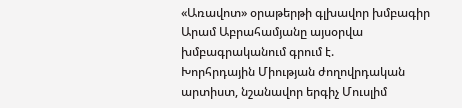«Առավոտ» օրաթերթի գլխավոր խմբագիր Արամ Աբրահամյանը այսօրվա խմբագրականում գրում է.
Խորհրդային Միության ժողովրդական արտիստ, նշանավոր երգիչ Մուսլիմ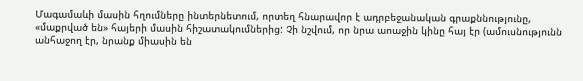Մագամաևի մասին հղումները ինտերնետում, որտեղ հնարավոր է ադրբեջանական գրաքննությունը, «մաքրված են» հայերի մասին հիշատակումներից: Չի նշվում, որ նրա աոաջին կինը հայ էր (ամուսնությունն անհաջող էր, նրանք միասին են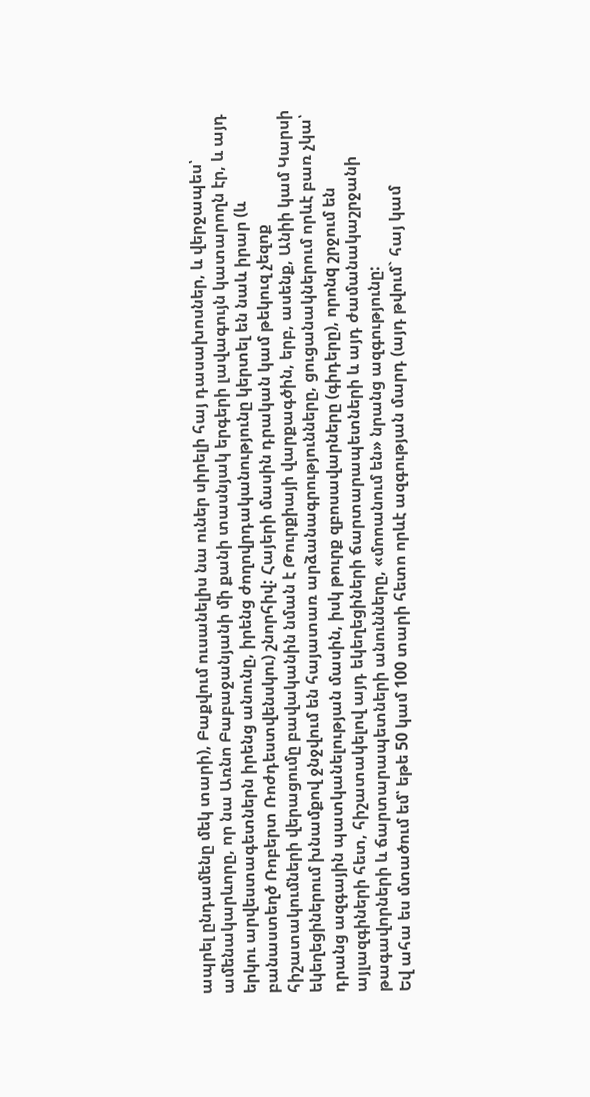ապրել ընդամենը մեկ տարի), Բաքվում ուսանելիս նա ուներ սիրելի հայ դասախոսներ, և վերջապես՝ ամենակարևորը, որ նա Առնո Բաբաջանյանի մի քանի տասնյակ երգերի լավագույն կատարողն էր, և այդ երկու արվեստագետներն իրենց անունը, իրենց ժողովրդականությունը կերտել են նաև իրար (և բանաստեղծ Ռոբերտ Ռոժդեստվենսկու) շնորհիվ: Հայերի մասին դրական կամ թեկուզ չեզոք հիշատակումների վերացումը բավականին նման է Թուրքիայի վարքագծին, երբ, ասենք, Անիի կամ Կարսի եկեղեցիներում խնամքով ջնջվում են հայատառ արձանագրությունները, ցուցանակներում որևէ բառ չկա՝ դրանց ազգային պատկանելության մասին, իսկ թուրք զբոսավարները (գիդերը), որոնq շրջում են այլազգիների հետ, հիշատակելով այդ եկեղեցիների ճարտարապետների և այդ ժամանակաշրջանի թագավորների և ճարտարապետների անունները, «մոոանում են» նրանց ազգությունը:
Եվ ահա ես մտածում եմ՝ եթե 50 կամ 100 տարի հետո որևէ ազգության մարդ (այդ թվում` հայ կամ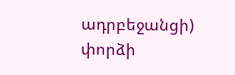ադրբեջանցի) փորձի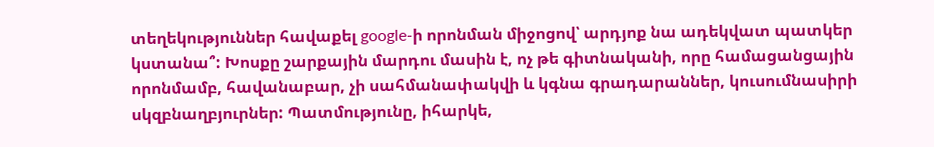տեղեկություններ հավաքել google-ի որոնման միջոցով՝ արդյոք նա ադեկվատ պատկեր կստանա՞: Խոսքը շարքային մարդու մասին է, ոչ թե գիտնականի, որը համացանցային որոնմամբ, հավանաբար, չի սահմանափակվի և կգնա գրադարաններ, կուսումնասիրի սկզբնաղբյուրներ: Պատմությունը, իհարկե,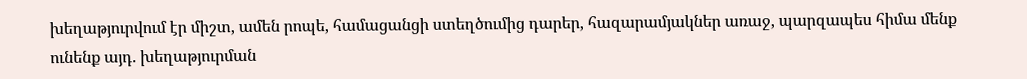խեղաթյուրվում էր միշտ, ամեն րոպե, համացանցի ստեղծումից դարեր, հազարամյակներ առաջ, պարզապես հիմա մենք ունենք այդ. խեղաթյուրման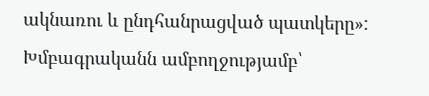ակնառու և ընդհանրացված պատկերը»:
Խմբագրականն ամբողջությամբ՝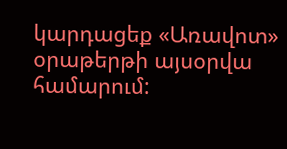կարդացեք «Առավոտ» օրաթերթի այսօրվա համարում: